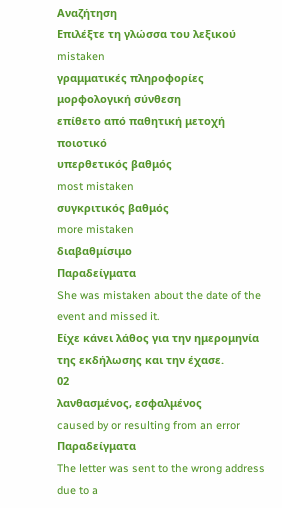Αναζήτηση
Επιλέξτε τη γλώσσα του λεξικού
mistaken
γραμματικές πληροφορίες
μορφολογική σύνθεση
επίθετο από παθητική μετοχή
ποιοτικό
υπερθετικός βαθμός
most mistaken
συγκριτικός βαθμός
more mistaken
διαβαθμίσιμο
Παραδείγματα
She was mistaken about the date of the event and missed it.
Είχε κάνει λάθος για την ημερομηνία της εκδήλωσης και την έχασε.
02
λανθασμένος, εσφαλμένος
caused by or resulting from an error
Παραδείγματα
The letter was sent to the wrong address due to a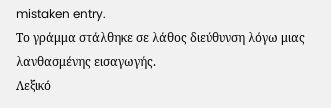mistaken entry.
Το γράμμα στάλθηκε σε λάθος διεύθυνση λόγω μιας λανθασμένης εισαγωγής.
Λεξικό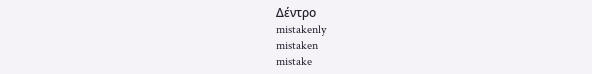Δέντρο
mistakenly
mistaken
mistake